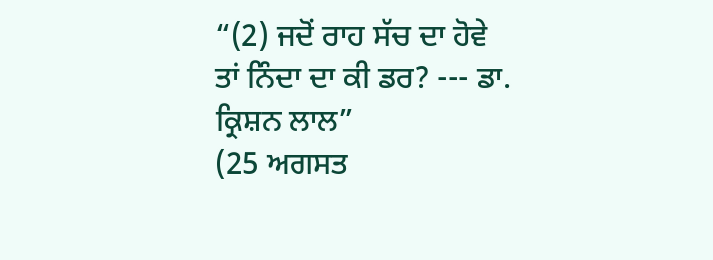“(2) ਜਦੋਂ ਰਾਹ ਸੱਚ ਦਾ ਹੋਵੇ ਤਾਂ ਨਿੰਦਾ ਦਾ ਕੀ ਡਰ? --- ਡਾ. ਕ੍ਰਿਸ਼ਨ ਲਾਲ”
(25 ਅਗਸਤ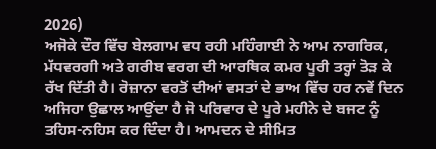2026)
ਅਜੋਕੇ ਦੌਰ ਵਿੱਚ ਬੇਲਗਾਮ ਵਧ ਰਹੀ ਮਹਿੰਗਾਈ ਨੇ ਆਮ ਨਾਗਰਿਕ, ਮੱਧਵਰਗੀ ਅਤੇ ਗਰੀਬ ਵਰਗ ਦੀ ਆਰਥਿਕ ਕਮਰ ਪੂਰੀ ਤਰ੍ਹਾਂ ਤੋੜ ਕੇ ਰੱਖ ਦਿੱਤੀ ਹੈ। ਰੋਜ਼ਾਨਾ ਵਰਤੋਂ ਦੀਆਂ ਵਸਤਾਂ ਦੇ ਭਾਅ ਵਿੱਚ ਹਰ ਨਵੇਂ ਦਿਨ ਅਜਿਹਾ ਉਛਾਲ ਆਉਂਦਾ ਹੈ ਜੋ ਪਰਿਵਾਰ ਦੇ ਪੂਰੇ ਮਹੀਨੇ ਦੇ ਬਜਟ ਨੂੰ ਤਹਿਸ-ਨਹਿਸ ਕਰ ਦਿੰਦਾ ਹੈ। ਆਮਦਨ ਦੇ ਸੀਮਿਤ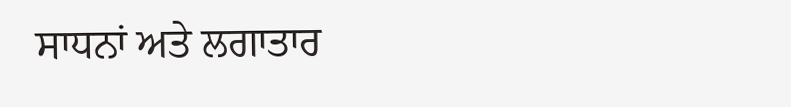ਸਾਧਨਾਂ ਅਤੇ ਲਗਾਤਾਰ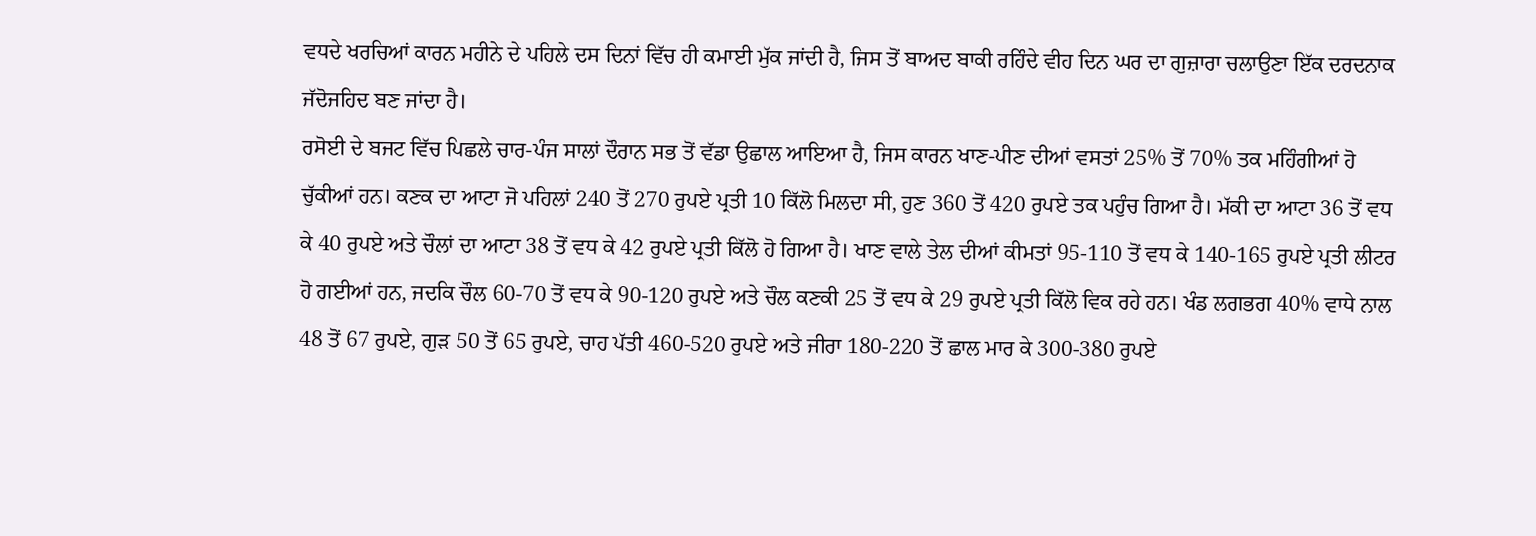ਵਧਦੇ ਖਰਚਿਆਂ ਕਾਰਨ ਮਹੀਨੇ ਦੇ ਪਹਿਲੇ ਦਸ ਦਿਨਾਂ ਵਿੱਚ ਹੀ ਕਮਾਈ ਮੁੱਕ ਜਾਂਦੀ ਹੈ, ਜਿਸ ਤੋਂ ਬਾਅਦ ਬਾਕੀ ਰਹਿੰਦੇ ਵੀਹ ਦਿਨ ਘਰ ਦਾ ਗੁਜ਼ਾਰਾ ਚਲਾਉਣਾ ਇੱਕ ਦਰਦਨਾਕ ਜੱਦੋਜਹਿਦ ਬਣ ਜਾਂਦਾ ਹੈ।
ਰਸੋਈ ਦੇ ਬਜਟ ਵਿੱਚ ਪਿਛਲੇ ਚਾਰ-ਪੰਜ ਸਾਲਾਂ ਦੌਰਾਨ ਸਭ ਤੋਂ ਵੱਡਾ ਉਛਾਲ ਆਇਆ ਹੈ, ਜਿਸ ਕਾਰਨ ਖਾਣ-ਪੀਣ ਦੀਆਂ ਵਸਤਾਂ 25% ਤੋਂ 70% ਤਕ ਮਹਿੰਗੀਆਂ ਹੋ ਚੁੱਕੀਆਂ ਹਨ। ਕਣਕ ਦਾ ਆਟਾ ਜੋ ਪਹਿਲਾਂ 240 ਤੋਂ 270 ਰੁਪਏ ਪ੍ਰਤੀ 10 ਕਿੱਲੋ ਮਿਲਦਾ ਸੀ, ਹੁਣ 360 ਤੋਂ 420 ਰੁਪਏ ਤਕ ਪਹੁੰਚ ਗਿਆ ਹੈ। ਮੱਕੀ ਦਾ ਆਟਾ 36 ਤੋਂ ਵਧ ਕੇ 40 ਰੁਪਏ ਅਤੇ ਚੌਲਾਂ ਦਾ ਆਟਾ 38 ਤੋਂ ਵਧ ਕੇ 42 ਰੁਪਏ ਪ੍ਰਤੀ ਕਿੱਲੋ ਹੋ ਗਿਆ ਹੈ। ਖਾਣ ਵਾਲੇ ਤੇਲ ਦੀਆਂ ਕੀਮਤਾਂ 95-110 ਤੋਂ ਵਧ ਕੇ 140-165 ਰੁਪਏ ਪ੍ਰਤੀ ਲੀਟਰ ਹੋ ਗਈਆਂ ਹਨ, ਜਦਕਿ ਚੌਲ 60-70 ਤੋਂ ਵਧ ਕੇ 90-120 ਰੁਪਏ ਅਤੇ ਚੌਲ ਕਣਕੀ 25 ਤੋਂ ਵਧ ਕੇ 29 ਰੁਪਏ ਪ੍ਰਤੀ ਕਿੱਲੋ ਵਿਕ ਰਹੇ ਹਨ। ਖੰਡ ਲਗਭਗ 40% ਵਾਧੇ ਨਾਲ 48 ਤੋਂ 67 ਰੁਪਏ, ਗੁੜ 50 ਤੋਂ 65 ਰੁਪਏ, ਚਾਹ ਪੱਤੀ 460-520 ਰੁਪਏ ਅਤੇ ਜੀਰਾ 180-220 ਤੋਂ ਛਾਲ ਮਾਰ ਕੇ 300-380 ਰੁਪਏ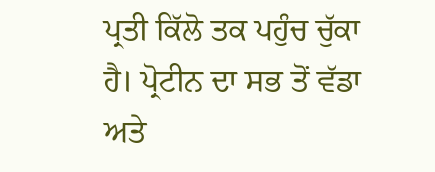ਪ੍ਰਤੀ ਕਿੱਲੋ ਤਕ ਪਹੁੰਚ ਚੁੱਕਾ ਹੈ। ਪ੍ਰੋਟੀਨ ਦਾ ਸਭ ਤੋਂ ਵੱਡਾ ਅਤੇ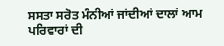ਸਸਤਾ ਸਰੋਤ ਮੰਨੀਆਂ ਜਾਂਦੀਆਂ ਦਾਲਾਂ ਆਮ ਪਰਿਵਾਰਾਂ ਦੀ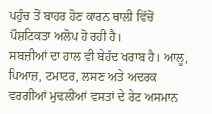ਪਹੁੰਚ ਤੋਂ ਬਾਹਰ ਹੋਣ ਕਾਰਨ ਥਾਲੀ ਵਿੱਚੋਂ ਪੌਸ਼ਟਿਕਤਾ ਅਲੋਪ ਹੋ ਰਹੀ ਹੈ।
ਸਬਜ਼ੀਆਂ ਦਾ ਹਾਲ ਵੀ ਬੇਹੱਦ ਖਰਾਬ ਹੈ। ਆਲੂ, ਪਿਆਜ਼, ਟਮਾਟਰ, ਲਸਣ ਅਤੇ ਅਦਰਕ ਵਰਗੀਆਂ ਮੁਢਲੀਆਂ ਵਸਤਾਂ ਦੇ ਰੇਟ ਅਸਮਾਨ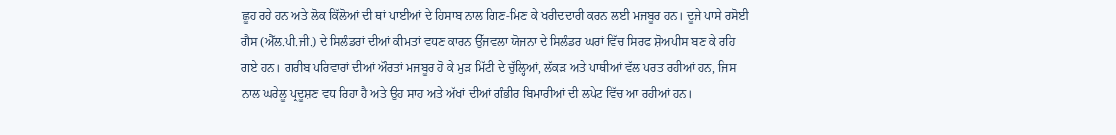ਛੂਹ ਰਹੇ ਹਨ ਅਤੇ ਲੋਕ ਕਿੱਲੋਆਂ ਦੀ ਥਾਂ ਪਾਈਆਂ ਦੇ ਹਿਸਾਬ ਨਾਲ ਗਿਣ-ਮਿਣ ਕੇ ਖਰੀਦਦਾਰੀ ਕਰਨ ਲਈ ਮਜਬੂਰ ਹਨ। ਦੂਜੇ ਪਾਸੇ ਰਸੋਈ ਗੈਸ (ਐੱਲ.ਪੀ.ਜੀ.) ਦੇ ਸਿਲੰਡਰਾਂ ਦੀਆਂ ਕੀਮਤਾਂ ਵਧਣ ਕਾਰਨ ਉੱਜਵਲਾ ਯੋਜਨਾ ਦੇ ਸਿਲੰਡਰ ਘਰਾਂ ਵਿੱਚ ਸਿਰਫ ਸ਼ੋਅਪੀਸ ਬਣ ਕੇ ਰਹਿ ਗਏ ਹਨ। ਗਰੀਬ ਪਰਿਵਾਰਾਂ ਦੀਆਂ ਔਰਤਾਂ ਮਜਬੂਰ ਹੋ ਕੇ ਮੁੜ ਮਿੱਟੀ ਦੇ ਚੁੱਲ੍ਹਿਆਂ, ਲੱਕੜ ਅਤੇ ਪਾਥੀਆਂ ਵੱਲ ਪਰਤ ਰਹੀਆਂ ਹਨ, ਜਿਸ ਨਾਲ ਘਰੇਲੂ ਪ੍ਰਦੂਸ਼ਣ ਵਧ ਰਿਹਾ ਹੈ ਅਤੇ ਉਹ ਸਾਹ ਅਤੇ ਅੱਖਾਂ ਦੀਆਂ ਗੰਭੀਰ ਬਿਮਾਰੀਆਂ ਦੀ ਲਪੇਟ ਵਿੱਚ ਆ ਰਹੀਆਂ ਹਨ।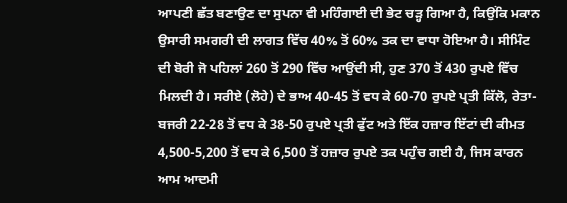ਆਪਣੀ ਛੱਤ ਬਣਾਉਣ ਦਾ ਸੁਪਨਾ ਵੀ ਮਹਿੰਗਾਈ ਦੀ ਭੇਟ ਚੜ੍ਹ ਗਿਆ ਹੈ, ਕਿਉਂਕਿ ਮਕਾਨ ਉਸਾਰੀ ਸਮਗਰੀ ਦੀ ਲਾਗਤ ਵਿੱਚ 40% ਤੋਂ 60% ਤਕ ਦਾ ਵਾਧਾ ਹੋਇਆ ਹੈ। ਸੀਮਿੰਟ ਦੀ ਬੋਰੀ ਜੋ ਪਹਿਲਾਂ 260 ਤੋਂ 290 ਵਿੱਚ ਆਉਂਦੀ ਸੀ, ਹੁਣ 370 ਤੋਂ 430 ਰੁਪਏ ਵਿੱਚ ਮਿਲਦੀ ਹੈ। ਸਰੀਏ (ਲੋਹੇ) ਦੇ ਭਾਅ 40-45 ਤੋਂ ਵਧ ਕੇ 60-70 ਰੁਪਏ ਪ੍ਰਤੀ ਕਿੱਲੋ, ਰੇਤਾ-ਬਜਰੀ 22-28 ਤੋਂ ਵਧ ਕੇ 38-50 ਰੁਪਏ ਪ੍ਰਤੀ ਫੁੱਟ ਅਤੇ ਇੱਕ ਹਜ਼ਾਰ ਇੱਟਾਂ ਦੀ ਕੀਮਤ 4,500-5,200 ਤੋਂ ਵਧ ਕੇ 6,500 ਤੋਂ ਹਜ਼ਾਰ ਰੁਪਏ ਤਕ ਪਹੁੰਚ ਗਈ ਹੈ, ਜਿਸ ਕਾਰਨ ਆਮ ਆਦਮੀ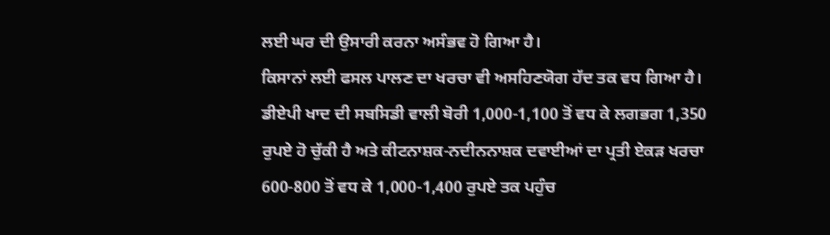ਲਈ ਘਰ ਦੀ ਉਸਾਰੀ ਕਰਨਾ ਅਸੰਭਵ ਹੋ ਗਿਆ ਹੈ।
ਕਿਸਾਨਾਂ ਲਈ ਫਸਲ ਪਾਲਣ ਦਾ ਖਰਚਾ ਵੀ ਅਸਹਿਣਯੋਗ ਹੱਦ ਤਕ ਵਧ ਗਿਆ ਹੈ। ਡੀਏਪੀ ਖਾਦ ਦੀ ਸਬਸਿਡੀ ਵਾਲੀ ਬੋਰੀ 1,000-1,100 ਤੋਂ ਵਧ ਕੇ ਲਗਭਗ 1,350 ਰੁਪਏ ਹੋ ਚੁੱਕੀ ਹੈ ਅਤੇ ਕੀਟਨਾਸ਼ਕ-ਨਦੀਨਨਾਸ਼ਕ ਦਵਾਈਆਂ ਦਾ ਪ੍ਰਤੀ ਏਕੜ ਖਰਚਾ 600-800 ਤੋਂ ਵਧ ਕੇ 1,000-1,400 ਰੁਪਏ ਤਕ ਪਹੁੰਚ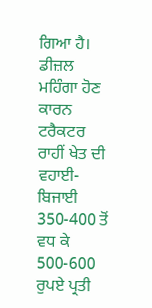ਗਿਆ ਹੈ। ਡੀਜ਼ਲ ਮਹਿੰਗਾ ਹੋਣ ਕਾਰਨ ਟਰੈਕਟਰ ਰਾਹੀਂ ਖੇਤ ਦੀ ਵਹਾਈ-ਬਿਜਾਈ 350-400 ਤੋਂ ਵਧ ਕੇ 500-600 ਰੁਪਏ ਪ੍ਰਤੀ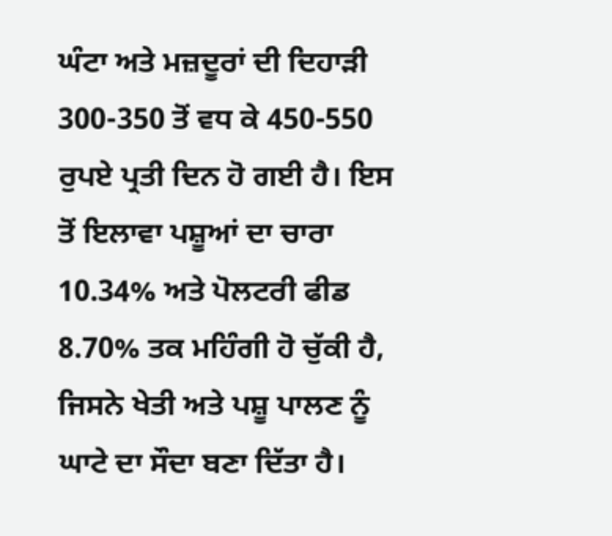ਘੰਟਾ ਅਤੇ ਮਜ਼ਦੂਰਾਂ ਦੀ ਦਿਹਾੜੀ 300-350 ਤੋਂ ਵਧ ਕੇ 450-550 ਰੁਪਏ ਪ੍ਰਤੀ ਦਿਨ ਹੋ ਗਈ ਹੈ। ਇਸ ਤੋਂ ਇਲਾਵਾ ਪਸ਼ੂਆਂ ਦਾ ਚਾਰਾ 10.34% ਅਤੇ ਪੋਲਟਰੀ ਫੀਡ 8.70% ਤਕ ਮਹਿੰਗੀ ਹੋ ਚੁੱਕੀ ਹੈ, ਜਿਸਨੇ ਖੇਤੀ ਅਤੇ ਪਸ਼ੂ ਪਾਲਣ ਨੂੰ ਘਾਟੇ ਦਾ ਸੌਦਾ ਬਣਾ ਦਿੱਤਾ ਹੈ।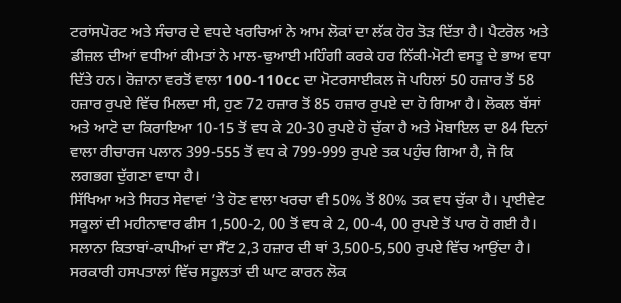ਟਰਾਂਸਪੋਰਟ ਅਤੇ ਸੰਚਾਰ ਦੇ ਵਧਦੇ ਖਰਚਿਆਂ ਨੇ ਆਮ ਲੋਕਾਂ ਦਾ ਲੱਕ ਹੋਰ ਤੋੜ ਦਿੱਤਾ ਹੈ। ਪੈਟਰੋਲ ਅਤੇ ਡੀਜ਼ਲ ਦੀਆਂ ਵਧੀਆਂ ਕੀਮਤਾਂ ਨੇ ਮਾਲ-ਢੁਆਈ ਮਹਿੰਗੀ ਕਰਕੇ ਹਰ ਨਿੱਕੀ-ਮੋਟੀ ਵਸਤੂ ਦੇ ਭਾਅ ਵਧਾ ਦਿੱਤੇ ਹਨ। ਰੋਜ਼ਾਨਾ ਵਰਤੋਂ ਵਾਲਾ 100-110cc ਦਾ ਮੋਟਰਸਾਈਕਲ ਜੋ ਪਹਿਲਾਂ 50 ਹਜ਼ਾਰ ਤੋਂ 58 ਹਜ਼ਾਰ ਰੁਪਏ ਵਿੱਚ ਮਿਲਦਾ ਸੀ, ਹੁਣ 72 ਹਜ਼ਾਰ ਤੋਂ 85 ਹਜ਼ਾਰ ਰੁਪਏ ਦਾ ਹੋ ਗਿਆ ਹੈ। ਲੋਕਲ ਬੱਸਾਂ ਅਤੇ ਆਟੋ ਦਾ ਕਿਰਾਇਆ 10-15 ਤੋਂ ਵਧ ਕੇ 20-30 ਰੁਪਏ ਹੋ ਚੁੱਕਾ ਹੈ ਅਤੇ ਮੋਬਾਇਲ ਦਾ 84 ਦਿਨਾਂ ਵਾਲਾ ਰੀਚਾਰਜ ਪਲਾਨ 399-555 ਤੋਂ ਵਧ ਕੇ 799-999 ਰੁਪਏ ਤਕ ਪਹੁੰਚ ਗਿਆ ਹੈ, ਜੋ ਕਿ ਲਗਭਗ ਦੁੱਗਣਾ ਵਾਧਾ ਹੈ।
ਸਿੱਖਿਆ ਅਤੇ ਸਿਹਤ ਸੇਵਾਵਾਂ ’ਤੇ ਹੋਣ ਵਾਲਾ ਖਰਚਾ ਵੀ 50% ਤੋਂ 80% ਤਕ ਵਧ ਚੁੱਕਾ ਹੈ। ਪ੍ਰਾਈਵੇਟ ਸਕੂਲਾਂ ਦੀ ਮਹੀਨਾਵਾਰ ਫੀਸ 1,500-2, 00 ਤੋਂ ਵਧ ਕੇ 2, 00-4, 00 ਰੁਪਏ ਤੋਂ ਪਾਰ ਹੋ ਗਈ ਹੈ। ਸਲਾਨਾ ਕਿਤਾਬਾਂ-ਕਾਪੀਆਂ ਦਾ ਸੈੱਟ 2,3 ਹਜ਼ਾਰ ਦੀ ਥਾਂ 3,500-5,500 ਰੁਪਏ ਵਿੱਚ ਆਉਂਦਾ ਹੈ। ਸਰਕਾਰੀ ਹਸਪਤਾਲਾਂ ਵਿੱਚ ਸਹੂਲਤਾਂ ਦੀ ਘਾਟ ਕਾਰਨ ਲੋਕ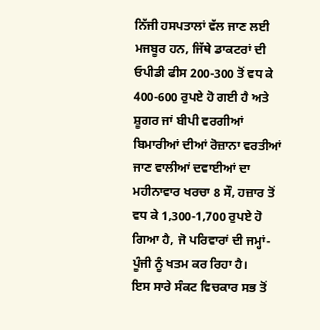ਨਿੱਜੀ ਹਸਪਤਾਲਾਂ ਵੱਲ ਜਾਣ ਲਈ ਮਜਬੂਰ ਹਨ, ਜਿੱਥੇ ਡਾਕਟਰਾਂ ਦੀ ਓਪੀਡੀ ਫੀਸ 200-300 ਤੋਂ ਵਧ ਕੇ 400-600 ਰੁਪਏ ਹੋ ਗਈ ਹੈ ਅਤੇ ਸ਼ੂਗਰ ਜਾਂ ਬੀਪੀ ਵਰਗੀਆਂ ਬਿਮਾਰੀਆਂ ਦੀਆਂ ਰੋਜ਼ਾਨਾ ਵਰਤੀਆਂ ਜਾਣ ਵਾਲੀਆਂ ਦਵਾਈਆਂ ਦਾ ਮਹੀਨਾਵਾਰ ਖਰਚਾ 8 ਸੌ, ਹਜ਼ਾਰ ਤੋਂ ਵਧ ਕੇ 1,300-1,700 ਰੁਪਏ ਹੋ ਗਿਆ ਹੈ, ਜੋ ਪਰਿਵਾਰਾਂ ਦੀ ਜਮ੍ਹਾਂ-ਪੂੰਜੀ ਨੂੰ ਖਤਮ ਕਰ ਰਿਹਾ ਹੈ।
ਇਸ ਸਾਰੇ ਸੰਕਟ ਵਿਚਕਾਰ ਸਭ ਤੋਂ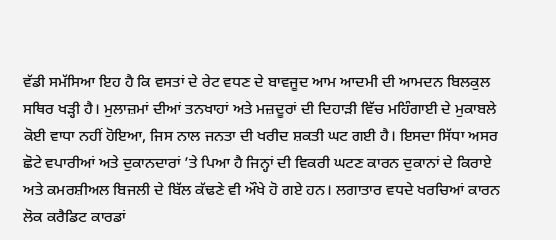ਵੱਡੀ ਸਮੱਸਿਆ ਇਹ ਹੈ ਕਿ ਵਸਤਾਂ ਦੇ ਰੇਟ ਵਧਣ ਦੇ ਬਾਵਜੂਦ ਆਮ ਆਦਮੀ ਦੀ ਆਮਦਨ ਬਿਲਕੁਲ ਸਥਿਰ ਖੜ੍ਹੀ ਹੈ। ਮੁਲਾਜ਼ਮਾਂ ਦੀਆਂ ਤਨਖਾਹਾਂ ਅਤੇ ਮਜ਼ਦੂਰਾਂ ਦੀ ਦਿਹਾੜੀ ਵਿੱਚ ਮਹਿੰਗਾਈ ਦੇ ਮੁਕਾਬਲੇ ਕੋਈ ਵਾਧਾ ਨਹੀਂ ਹੋਇਆ, ਜਿਸ ਨਾਲ ਜਨਤਾ ਦੀ ਖਰੀਦ ਸ਼ਕਤੀ ਘਟ ਗਈ ਹੈ। ਇਸਦਾ ਸਿੱਧਾ ਅਸਰ ਛੋਟੇ ਵਪਾਰੀਆਂ ਅਤੇ ਦੁਕਾਨਦਾਰਾਂ ’ਤੇ ਪਿਆ ਹੈ ਜਿਨ੍ਹਾਂ ਦੀ ਵਿਕਰੀ ਘਟਣ ਕਾਰਨ ਦੁਕਾਨਾਂ ਦੇ ਕਿਰਾਏ ਅਤੇ ਕਮਰਸ਼ੀਅਲ ਬਿਜਲੀ ਦੇ ਬਿੱਲ ਕੱਢਣੇ ਵੀ ਔਖੇ ਹੋ ਗਏ ਹਨ। ਲਗਾਤਾਰ ਵਧਦੇ ਖਰਚਿਆਂ ਕਾਰਨ ਲੋਕ ਕਰੈਡਿਟ ਕਾਰਡਾਂ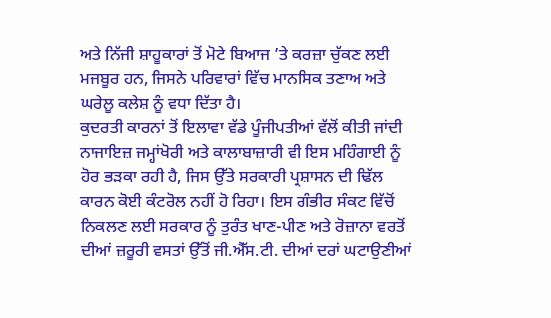ਅਤੇ ਨਿੱਜੀ ਸ਼ਾਹੂਕਾਰਾਂ ਤੋਂ ਮੋਟੇ ਬਿਆਜ ’ਤੇ ਕਰਜ਼ਾ ਚੁੱਕਣ ਲਈ ਮਜਬੂਰ ਹਨ, ਜਿਸਨੇ ਪਰਿਵਾਰਾਂ ਵਿੱਚ ਮਾਨਸਿਕ ਤਣਾਅ ਅਤੇ ਘਰੇਲੂ ਕਲੇਸ਼ ਨੂੰ ਵਧਾ ਦਿੱਤਾ ਹੈ।
ਕੁਦਰਤੀ ਕਾਰਨਾਂ ਤੋਂ ਇਲਾਵਾ ਵੱਡੇ ਪੂੰਜੀਪਤੀਆਂ ਵੱਲੋਂ ਕੀਤੀ ਜਾਂਦੀ ਨਾਜਾਇਜ਼ ਜਮ੍ਹਾਂਖੋਰੀ ਅਤੇ ਕਾਲਾਬਾਜ਼ਾਰੀ ਵੀ ਇਸ ਮਹਿੰਗਾਈ ਨੂੰ ਹੋਰ ਭੜਕਾ ਰਹੀ ਹੈ, ਜਿਸ ਉੱਤੇ ਸਰਕਾਰੀ ਪ੍ਰਸ਼ਾਸਨ ਦੀ ਢਿੱਲ ਕਾਰਨ ਕੋਈ ਕੰਟਰੋਲ ਨਹੀਂ ਹੋ ਰਿਹਾ। ਇਸ ਗੰਭੀਰ ਸੰਕਟ ਵਿੱਚੋਂ ਨਿਕਲਣ ਲਈ ਸਰਕਾਰ ਨੂੰ ਤੁਰੰਤ ਖਾਣ-ਪੀਣ ਅਤੇ ਰੋਜ਼ਾਨਾ ਵਰਤੋਂ ਦੀਆਂ ਜ਼ਰੂਰੀ ਵਸਤਾਂ ਉੱਤੋਂ ਜੀ.ਐੱਸ.ਟੀ. ਦੀਆਂ ਦਰਾਂ ਘਟਾਉਣੀਆਂ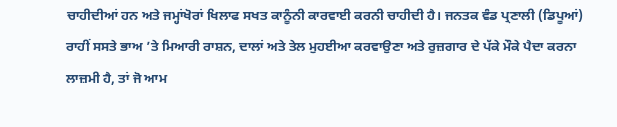ਚਾਹੀਦੀਆਂ ਹਨ ਅਤੇ ਜਮ੍ਹਾਂਖੋਰਾਂ ਖਿਲਾਫ ਸਖਤ ਕਾਨੂੰਨੀ ਕਾਰਵਾਈ ਕਰਨੀ ਚਾਹੀਦੀ ਹੈ। ਜਨਤਕ ਵੰਡ ਪ੍ਰਣਾਲੀ (ਡਿਪੂਆਂ) ਰਾਹੀਂ ਸਸਤੇ ਭਾਅ ’ਤੇ ਮਿਆਰੀ ਰਾਸ਼ਨ, ਦਾਲਾਂ ਅਤੇ ਤੇਲ ਮੁਹਈਆ ਕਰਵਾਉਣਾ ਅਤੇ ਰੁਜ਼ਗਾਰ ਦੇ ਪੱਕੇ ਮੌਕੇ ਪੈਦਾ ਕਰਨਾ ਲਾਜ਼ਮੀ ਹੈ, ਤਾਂ ਜੋ ਆਮ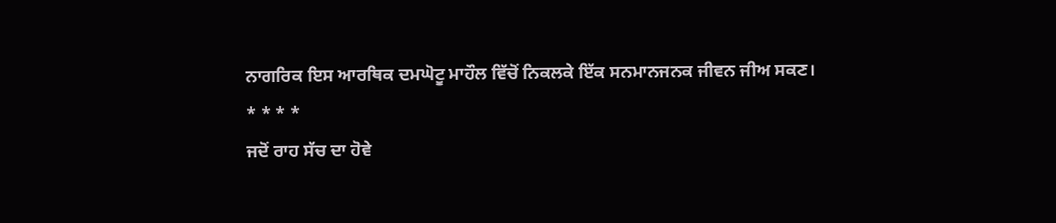ਨਾਗਰਿਕ ਇਸ ਆਰਥਿਕ ਦਮਘੋਟੂ ਮਾਹੌਲ ਵਿੱਚੋਂ ਨਿਕਲਕੇ ਇੱਕ ਸਨਮਾਨਜਨਕ ਜੀਵਨ ਜੀਅ ਸਕਣ।
* * * *
ਜਦੋਂ ਰਾਹ ਸੱਚ ਦਾ ਹੋਵੇ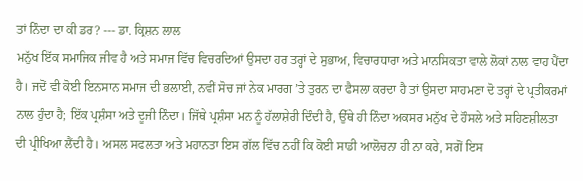ਤਾਂ ਨਿੰਦਾ ਦਾ ਕੀ ਡਰ? --- ਡਾ. ਕ੍ਰਿਸ਼ਨ ਲਾਲ
ਮਨੁੱਖ ਇੱਕ ਸਮਾਜਿਕ ਜੀਵ ਹੈ ਅਤੇ ਸਮਾਜ ਵਿੱਚ ਵਿਚਰਦਿਆਂ ਉਸਦਾ ਹਰ ਤਰ੍ਹਾਂ ਦੇ ਸੁਭਾਅ, ਵਿਚਾਰਧਾਰਾ ਅਤੇ ਮਾਨਸਿਕਤਾ ਵਾਲੇ ਲੋਕਾਂ ਨਾਲ ਵਾਹ ਪੈਂਦਾ ਹੈ। ਜਦੋਂ ਵੀ ਕੋਈ ਇਨਸਾਨ ਸਮਾਜ ਦੀ ਭਲਾਈ, ਨਵੀਂ ਸੋਚ ਜਾਂ ਨੇਕ ਮਾਰਗ ’ਤੇ ਤੁਰਨ ਦਾ ਫੈਸਲਾ ਕਰਦਾ ਹੈ ਤਾਂ ਉਸਦਾ ਸਾਹਮਣਾ ਦੋ ਤਰ੍ਹਾਂ ਦੇ ਪ੍ਰਤੀਕਰਮਾਂ ਨਾਲ ਹੁੰਦਾ ਹੈ; ਇੱਕ ਪ੍ਰਸ਼ੰਸਾ ਅਤੇ ਦੂਜੀ ਨਿੰਦਾ। ਜਿੱਥੇ ਪ੍ਰਸ਼ੰਸਾ ਮਨ ਨੂੰ ਹੱਲਾਸ਼ੇਰੀ ਦਿੰਦੀ ਹੈ, ਉੱਥੇ ਹੀ ਨਿੰਦਾ ਅਕਸਰ ਮਨੁੱਖ ਦੇ ਹੌਸਲੇ ਅਤੇ ਸਹਿਣਸ਼ੀਲਤਾ ਦੀ ਪ੍ਰੀਖਿਆ ਲੈਂਦੀ ਹੈ। ਅਸਲ ਸਫਲਤਾ ਅਤੇ ਮਹਾਨਤਾ ਇਸ ਗੱਲ ਵਿੱਚ ਨਹੀਂ ਕਿ ਕੋਈ ਸਾਡੀ ਆਲੋਚਨਾ ਹੀ ਨਾ ਕਰੇ, ਸਗੋਂ ਇਸ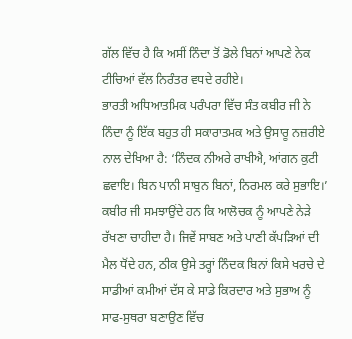ਗੱਲ ਵਿੱਚ ਹੈ ਕਿ ਅਸੀਂ ਨਿੰਦਾ ਤੋਂ ਡੋਲੇ ਬਿਨਾਂ ਆਪਣੇ ਨੇਕ ਟੀਚਿਆਂ ਵੱਲ ਨਿਰੰਤਰ ਵਧਦੇ ਰਹੀਏ।
ਭਾਰਤੀ ਅਧਿਆਤਮਿਕ ਪਰੰਪਰਾ ਵਿੱਚ ਸੰਤ ਕਬੀਰ ਜੀ ਨੇ ਨਿੰਦਾ ਨੂੰ ਇੱਕ ਬਹੁਤ ਹੀ ਸਕਾਰਾਤਮਕ ਅਤੇ ਉਸਾਰੂ ਨਜ਼ਰੀਏ ਨਾਲ ਦੇਖਿਆ ਹੈ: ‘ਨਿੰਦਕ ਨੀਅਰੇ ਰਾਖੀਐ, ਆਂਗਨ ਕੁਟੀ ਛਵਾਇ। ਬਿਨ ਪਾਨੀ ਸਾਬੁਨ ਬਿਨਾਂ, ਨਿਰਮਲ ਕਰੇ ਸੁਭਾਇ।’ ਕਬੀਰ ਜੀ ਸਮਝਾਉਂਦੇ ਹਨ ਕਿ ਆਲੋਚਕ ਨੂੰ ਆਪਣੇ ਨੇੜੇ ਰੱਖਣਾ ਚਾਹੀਦਾ ਹੈ। ਜਿਵੇਂ ਸਾਬਣ ਅਤੇ ਪਾਣੀ ਕੱਪੜਿਆਂ ਦੀ ਮੈਲ ਧੋਂਦੇ ਹਨ, ਠੀਕ ਉਸੇ ਤਰ੍ਹਾਂ ਨਿੰਦਕ ਬਿਨਾਂ ਕਿਸੇ ਖਰਚੇ ਦੇ ਸਾਡੀਆਂ ਕਮੀਆਂ ਦੱਸ ਕੇ ਸਾਡੇ ਕਿਰਦਾਰ ਅਤੇ ਸੁਭਾਅ ਨੂੰ ਸਾਫ-ਸੁਥਰਾ ਬਣਾਉਣ ਵਿੱਚ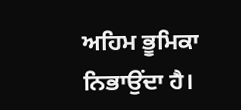ਅਹਿਮ ਭੂਮਿਕਾ ਨਿਭਾਉਂਦਾ ਹੈ।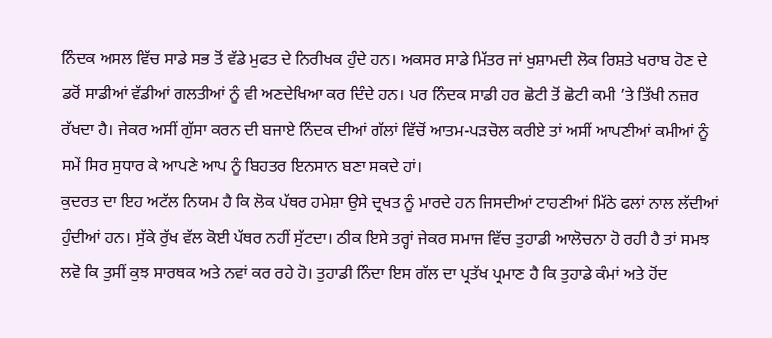ਨਿੰਦਕ ਅਸਲ ਵਿੱਚ ਸਾਡੇ ਸਭ ਤੋਂ ਵੱਡੇ ਮੁਫਤ ਦੇ ਨਿਰੀਖਕ ਹੁੰਦੇ ਹਨ। ਅਕਸਰ ਸਾਡੇ ਮਿੱਤਰ ਜਾਂ ਖੁਸ਼ਾਮਦੀ ਲੋਕ ਰਿਸ਼ਤੇ ਖਰਾਬ ਹੋਣ ਦੇ ਡਰੋਂ ਸਾਡੀਆਂ ਵੱਡੀਆਂ ਗਲਤੀਆਂ ਨੂੰ ਵੀ ਅਣਦੇਖਿਆ ਕਰ ਦਿੰਦੇ ਹਨ। ਪਰ ਨਿੰਦਕ ਸਾਡੀ ਹਰ ਛੋਟੀ ਤੋਂ ਛੋਟੀ ਕਮੀ ’ਤੇ ਤਿੱਖੀ ਨਜ਼ਰ ਰੱਖਦਾ ਹੈ। ਜੇਕਰ ਅਸੀਂ ਗੁੱਸਾ ਕਰਨ ਦੀ ਬਜਾਏ ਨਿੰਦਕ ਦੀਆਂ ਗੱਲਾਂ ਵਿੱਚੋਂ ਆਤਮ-ਪੜਚੋਲ ਕਰੀਏ ਤਾਂ ਅਸੀਂ ਆਪਣੀਆਂ ਕਮੀਆਂ ਨੂੰ ਸਮੇਂ ਸਿਰ ਸੁਧਾਰ ਕੇ ਆਪਣੇ ਆਪ ਨੂੰ ਬਿਹਤਰ ਇਨਸਾਨ ਬਣਾ ਸਕਦੇ ਹਾਂ।
ਕੁਦਰਤ ਦਾ ਇਹ ਅਟੱਲ ਨਿਯਮ ਹੈ ਕਿ ਲੋਕ ਪੱਥਰ ਹਮੇਸ਼ਾ ਉਸੇ ਦ੍ਰਖਤ ਨੂੰ ਮਾਰਦੇ ਹਨ ਜਿਸਦੀਆਂ ਟਾਹਣੀਆਂ ਮਿੱਠੇ ਫਲਾਂ ਨਾਲ ਲੱਦੀਆਂ ਹੁੰਦੀਆਂ ਹਨ। ਸੁੱਕੇ ਰੁੱਖ ਵੱਲ ਕੋਈ ਪੱਥਰ ਨਹੀਂ ਸੁੱਟਦਾ। ਠੀਕ ਇਸੇ ਤਰ੍ਹਾਂ ਜੇਕਰ ਸਮਾਜ ਵਿੱਚ ਤੁਹਾਡੀ ਆਲੋਚਨਾ ਹੋ ਰਹੀ ਹੈ ਤਾਂ ਸਮਝ ਲਵੋ ਕਿ ਤੁਸੀਂ ਕੁਝ ਸਾਰਥਕ ਅਤੇ ਨਵਾਂ ਕਰ ਰਹੇ ਹੋ। ਤੁਹਾਡੀ ਨਿੰਦਾ ਇਸ ਗੱਲ ਦਾ ਪ੍ਰਤੱਖ ਪ੍ਰਮਾਣ ਹੈ ਕਿ ਤੁਹਾਡੇ ਕੰਮਾਂ ਅਤੇ ਹੋਂਦ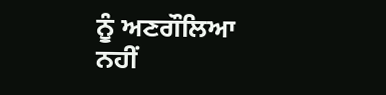ਨੂੰ ਅਣਗੌਲਿਆ ਨਹੀਂ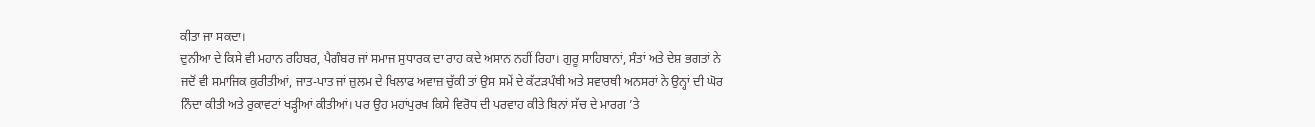ਕੀਤਾ ਜਾ ਸਕਦਾ।
ਦੁਨੀਆ ਦੇ ਕਿਸੇ ਵੀ ਮਹਾਨ ਰਹਿਬਰ, ਪੈਗੰਬਰ ਜਾਂ ਸਮਾਜ ਸੁਧਾਰਕ ਦਾ ਰਾਹ ਕਦੇ ਅਸਾਨ ਨਹੀਂ ਰਿਹਾ। ਗੁਰੂ ਸਾਹਿਬਾਨਾਂ, ਸੰਤਾਂ ਅਤੇ ਦੇਸ਼ ਭਗਤਾਂ ਨੇ ਜਦੋਂ ਵੀ ਸਮਾਜਿਕ ਕੁਰੀਤੀਆਂ, ਜਾਤ-ਪਾਤ ਜਾਂ ਜ਼ੁਲਮ ਦੇ ਖਿਲਾਫ ਅਵਾਜ਼ ਚੁੱਕੀ ਤਾਂ ਉਸ ਸਮੇਂ ਦੇ ਕੱਟੜਪੰਥੀ ਅਤੇ ਸਵਾਰਥੀ ਅਨਸਰਾਂ ਨੇ ਉਨ੍ਹਾਂ ਦੀ ਘੋਰ ਨਿੰਦਾ ਕੀਤੀ ਅਤੇ ਰੁਕਾਵਟਾਂ ਖੜ੍ਹੀਆਂ ਕੀਤੀਆਂ। ਪਰ ਉਹ ਮਹਾਂਪੁਰਖ ਕਿਸੇ ਵਿਰੋਧ ਦੀ ਪਰਵਾਹ ਕੀਤੇ ਬਿਨਾਂ ਸੱਚ ਦੇ ਮਾਰਗ ’ਤੇ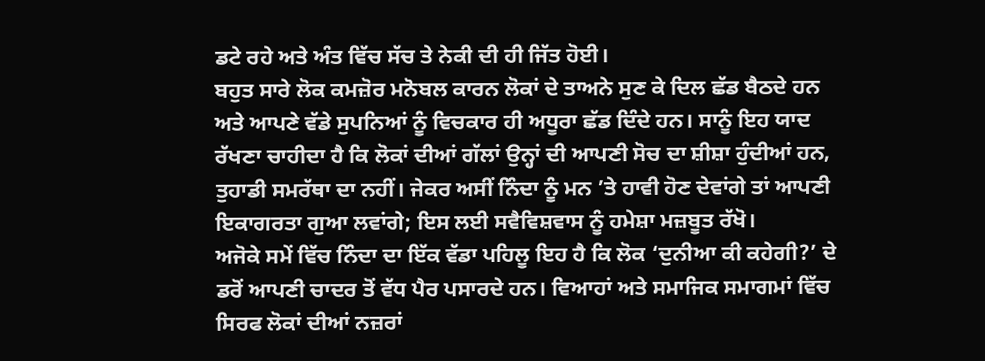ਡਟੇ ਰਹੇ ਅਤੇ ਅੰਤ ਵਿੱਚ ਸੱਚ ਤੇ ਨੇਕੀ ਦੀ ਹੀ ਜਿੱਤ ਹੋਈ।
ਬਹੁਤ ਸਾਰੇ ਲੋਕ ਕਮਜ਼ੋਰ ਮਨੋਬਲ ਕਾਰਨ ਲੋਕਾਂ ਦੇ ਤਾਅਨੇ ਸੁਣ ਕੇ ਦਿਲ ਛੱਡ ਬੈਠਦੇ ਹਨ ਅਤੇ ਆਪਣੇ ਵੱਡੇ ਸੁਪਨਿਆਂ ਨੂੰ ਵਿਚਕਾਰ ਹੀ ਅਧੂਰਾ ਛੱਡ ਦਿੰਦੇ ਹਨ। ਸਾਨੂੰ ਇਹ ਯਾਦ ਰੱਖਣਾ ਚਾਹੀਦਾ ਹੈ ਕਿ ਲੋਕਾਂ ਦੀਆਂ ਗੱਲਾਂ ਉਨ੍ਹਾਂ ਦੀ ਆਪਣੀ ਸੋਚ ਦਾ ਸ਼ੀਸ਼ਾ ਹੁੰਦੀਆਂ ਹਨ, ਤੁਹਾਡੀ ਸਮਰੱਥਾ ਦਾ ਨਹੀਂ। ਜੇਕਰ ਅਸੀਂ ਨਿੰਦਾ ਨੂੰ ਮਨ ’ਤੇ ਹਾਵੀ ਹੋਣ ਦੇਵਾਂਗੇ ਤਾਂ ਆਪਣੀ ਇਕਾਗਰਤਾ ਗੁਆ ਲਵਾਂਗੇ; ਇਸ ਲਈ ਸਵੈਵਿਸ਼ਵਾਸ ਨੂੰ ਹਮੇਸ਼ਾ ਮਜ਼ਬੂਤ ਰੱਖੋ।
ਅਜੋਕੇ ਸਮੇਂ ਵਿੱਚ ਨਿੰਦਾ ਦਾ ਇੱਕ ਵੱਡਾ ਪਹਿਲੂ ਇਹ ਹੈ ਕਿ ਲੋਕ ‘ਦੁਨੀਆ ਕੀ ਕਹੇਗੀ?’ ਦੇ ਡਰੋਂ ਆਪਣੀ ਚਾਦਰ ਤੋਂ ਵੱਧ ਪੈਰ ਪਸਾਰਦੇ ਹਨ। ਵਿਆਹਾਂ ਅਤੇ ਸਮਾਜਿਕ ਸਮਾਗਮਾਂ ਵਿੱਚ ਸਿਰਫ ਲੋਕਾਂ ਦੀਆਂ ਨਜ਼ਰਾਂ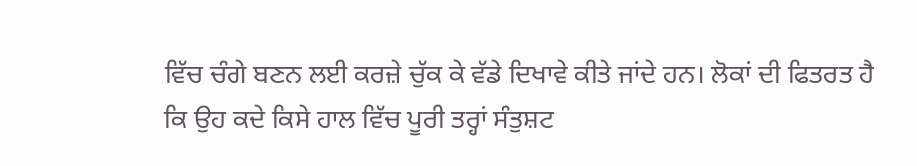ਵਿੱਚ ਚੰਗੇ ਬਣਨ ਲਈ ਕਰਜ਼ੇ ਚੁੱਕ ਕੇ ਵੱਡੇ ਦਿਖਾਵੇ ਕੀਤੇ ਜਾਂਦੇ ਹਨ। ਲੋਕਾਂ ਦੀ ਫਿਤਰਤ ਹੈ ਕਿ ਉਹ ਕਦੇ ਕਿਸੇ ਹਾਲ ਵਿੱਚ ਪੂਰੀ ਤਰ੍ਹਾਂ ਸੰਤੁਸ਼ਟ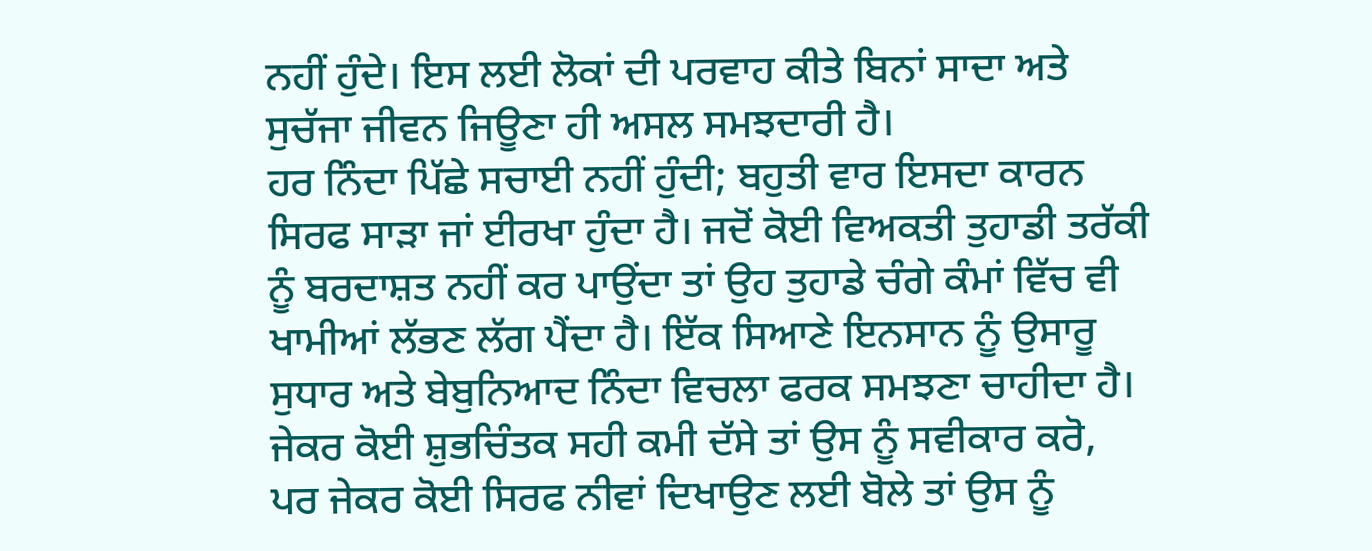ਨਹੀਂ ਹੁੰਦੇ। ਇਸ ਲਈ ਲੋਕਾਂ ਦੀ ਪਰਵਾਹ ਕੀਤੇ ਬਿਨਾਂ ਸਾਦਾ ਅਤੇ ਸੁਚੱਜਾ ਜੀਵਨ ਜਿਊਣਾ ਹੀ ਅਸਲ ਸਮਝਦਾਰੀ ਹੈ।
ਹਰ ਨਿੰਦਾ ਪਿੱਛੇ ਸਚਾਈ ਨਹੀਂ ਹੁੰਦੀ; ਬਹੁਤੀ ਵਾਰ ਇਸਦਾ ਕਾਰਨ ਸਿਰਫ ਸਾੜਾ ਜਾਂ ਈਰਖਾ ਹੁੰਦਾ ਹੈ। ਜਦੋਂ ਕੋਈ ਵਿਅਕਤੀ ਤੁਹਾਡੀ ਤਰੱਕੀ ਨੂੰ ਬਰਦਾਸ਼ਤ ਨਹੀਂ ਕਰ ਪਾਉਂਦਾ ਤਾਂ ਉਹ ਤੁਹਾਡੇ ਚੰਗੇ ਕੰਮਾਂ ਵਿੱਚ ਵੀ ਖਾਮੀਆਂ ਲੱਭਣ ਲੱਗ ਪੈਂਦਾ ਹੈ। ਇੱਕ ਸਿਆਣੇ ਇਨਸਾਨ ਨੂੰ ਉਸਾਰੂ ਸੁਧਾਰ ਅਤੇ ਬੇਬੁਨਿਆਦ ਨਿੰਦਾ ਵਿਚਲਾ ਫਰਕ ਸਮਝਣਾ ਚਾਹੀਦਾ ਹੈ। ਜੇਕਰ ਕੋਈ ਸ਼ੁਭਚਿੰਤਕ ਸਹੀ ਕਮੀ ਦੱਸੇ ਤਾਂ ਉਸ ਨੂੰ ਸਵੀਕਾਰ ਕਰੋ, ਪਰ ਜੇਕਰ ਕੋਈ ਸਿਰਫ ਨੀਵਾਂ ਦਿਖਾਉਣ ਲਈ ਬੋਲੇ ਤਾਂ ਉਸ ਨੂੰ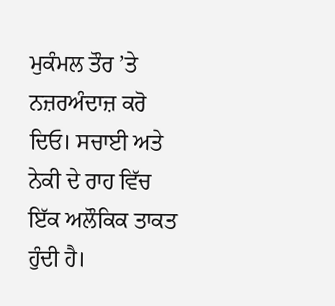ਮੁਕੰਮਲ ਤੌਰ ’ਤੇ ਨਜ਼ਰਅੰਦਾਜ਼ ਕਰੋ ਦਿਓ। ਸਚਾਈ ਅਤੇ ਨੇਕੀ ਦੇ ਰਾਹ ਵਿੱਚ ਇੱਕ ਅਲੌਕਿਕ ਤਾਕਤ ਹੁੰਦੀ ਹੈ।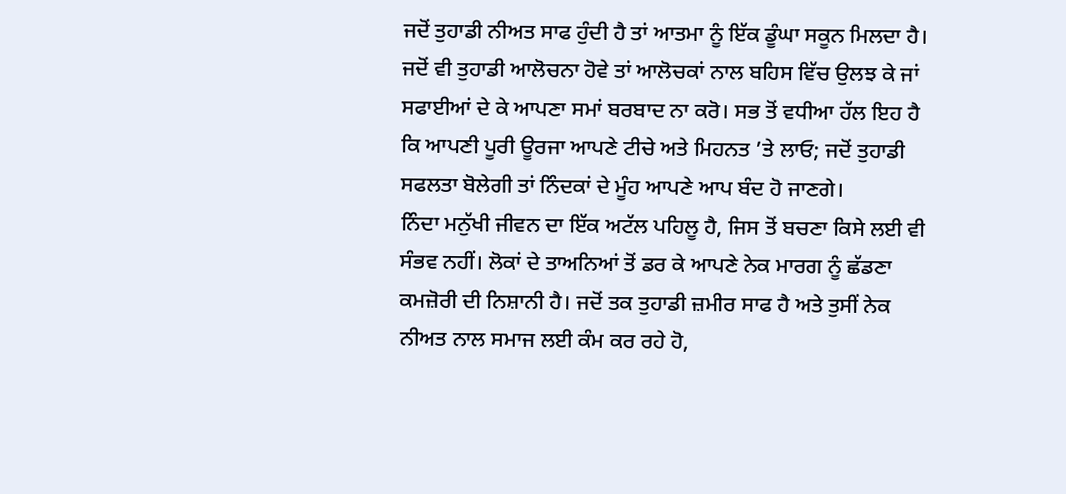ਜਦੋਂ ਤੁਹਾਡੀ ਨੀਅਤ ਸਾਫ ਹੁੰਦੀ ਹੈ ਤਾਂ ਆਤਮਾ ਨੂੰ ਇੱਕ ਡੂੰਘਾ ਸਕੂਨ ਮਿਲਦਾ ਹੈ। ਜਦੋਂ ਵੀ ਤੁਹਾਡੀ ਆਲੋਚਨਾ ਹੋਵੇ ਤਾਂ ਆਲੋਚਕਾਂ ਨਾਲ ਬਹਿਸ ਵਿੱਚ ਉਲਝ ਕੇ ਜਾਂ ਸਫਾਈਆਂ ਦੇ ਕੇ ਆਪਣਾ ਸਮਾਂ ਬਰਬਾਦ ਨਾ ਕਰੋ। ਸਭ ਤੋਂ ਵਧੀਆ ਹੱਲ ਇਹ ਹੈ ਕਿ ਆਪਣੀ ਪੂਰੀ ਊਰਜਾ ਆਪਣੇ ਟੀਚੇ ਅਤੇ ਮਿਹਨਤ ’ਤੇ ਲਾਓ; ਜਦੋਂ ਤੁਹਾਡੀ ਸਫਲਤਾ ਬੋਲੇਗੀ ਤਾਂ ਨਿੰਦਕਾਂ ਦੇ ਮੂੰਹ ਆਪਣੇ ਆਪ ਬੰਦ ਹੋ ਜਾਣਗੇ।
ਨਿੰਦਾ ਮਨੁੱਖੀ ਜੀਵਨ ਦਾ ਇੱਕ ਅਟੱਲ ਪਹਿਲੂ ਹੈ, ਜਿਸ ਤੋਂ ਬਚਣਾ ਕਿਸੇ ਲਈ ਵੀ ਸੰਭਵ ਨਹੀਂ। ਲੋਕਾਂ ਦੇ ਤਾਅਨਿਆਂ ਤੋਂ ਡਰ ਕੇ ਆਪਣੇ ਨੇਕ ਮਾਰਗ ਨੂੰ ਛੱਡਣਾ ਕਮਜ਼ੋਰੀ ਦੀ ਨਿਸ਼ਾਨੀ ਹੈ। ਜਦੋਂ ਤਕ ਤੁਹਾਡੀ ਜ਼ਮੀਰ ਸਾਫ ਹੈ ਅਤੇ ਤੁਸੀਂ ਨੇਕ ਨੀਅਤ ਨਾਲ ਸਮਾਜ ਲਈ ਕੰਮ ਕਰ ਰਹੇ ਹੋ,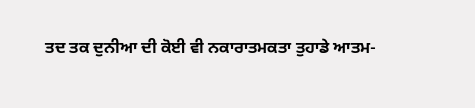ਤਦ ਤਕ ਦੁਨੀਆ ਦੀ ਕੋਈ ਵੀ ਨਕਾਰਾਤਮਕਤਾ ਤੁਹਾਡੇ ਆਤਮ-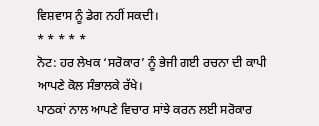ਵਿਸ਼ਵਾਸ ਨੂੰ ਡੇਗ ਨਹੀਂ ਸਕਦੀ।
* * * * *
ਨੋਟ: ਹਰ ਲੇਖਕ ‘ਸਰੋਕਾਰ’ ਨੂੰ ਭੇਜੀ ਗਈ ਰਚਨਾ ਦੀ ਕਾਪੀ ਆਪਣੇ ਕੋਲ ਸੰਭਾਲਕੇ ਰੱਖੇ।
ਪਾਠਕਾਂ ਨਾਲ ਆਪਣੇ ਵਿਚਾਰ ਸਾਂਝੇ ਕਰਨ ਲਈ ਸਰੋਕਾਰ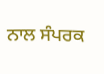ਨਾਲ ਸੰਪਰਕ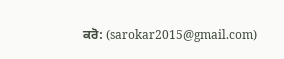ਕਰੋ: (sarokar2015@gmail.com)